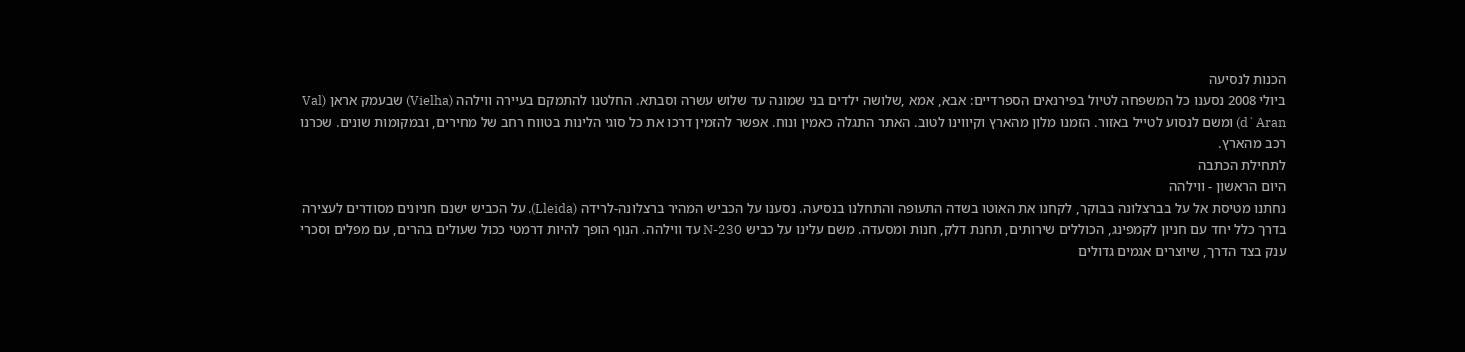הכנות לנסיעה
ביולי 2008 נסענו כל המשפחה לטיול בפירנאים הספרדיים: אבא, אמא ,שלושה ילדים בני שמונה עד שלוש עשרה וסבתא. החלטנו להתמקם בעיירה ווילהה (Vielha) שבעמק אראן (Val d`Aran) ומשם לנסוע לטייל באזור. הזמנו מלון מהארץ וקיווינו לטוב. האתר התגלה כאמין ונוח. אפשר להזמין דרכו את כל סוגי הלינות בטווח רחב של מחירים, ובמקומות שונים. שכרנו רכב מהארץ.
לתחילת הכתבה
היום הראשון - ווילהה
נחתנו מטיסת אל על בברצלונה בבוקר, לקחנו את האוטו בשדה התעופה והתחלנו בנסיעה. נסענו על הכביש המהיר ברצלונה-לרידה (Lleida). על הכביש ישנם חניונים מסודרים לעצירה בדרך כלל יחד עם חניון לקמפינג, הכוללים שירותים, תחנת דלק, חנות ומסעדה. משם עלינו על כביש N-230 עד ווילהה. הנוף הופך להיות דרמטי ככול שעולים בהרים, עם מפלים וסכרי ענק בצד הדרך, שיוצרים אגמים גדולים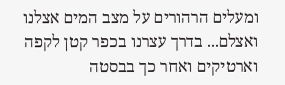ומעלים הרהורים על מצב המים אצלנו ואצלם... בדרך עצרנו בכפר קטן לקפה וארטיקים ואחר כך בבסטה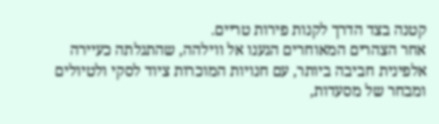קטנה בצד הדרך לקנות פירות טריים.
אחר הצהרים המאוחרים הגענו אל ווילהה, שהתגלתה כעיירה אלפינית חביבה ביותר, עם חנויות המוכרות ציוד לסקי ולטיולים ומבחר של מסעדות,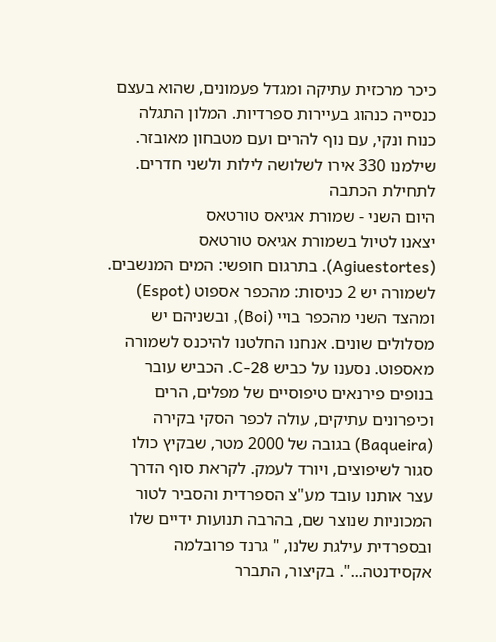כיכר מרכזית עתיקה ומגדל פעמונים, שהוא בעצם כנסייה כנהוג בעיירות ספרדיות. המלון התגלה כנוח ונקי, עם נוף להרים ועם מטבחון מאובזר. שילמנו 330 אירו לשלושה לילות ולשני חדרים.
לתחילת הכתבה
היום השני - שמורת אגיאס טורטאס
יצאנו לטיול בשמורת אגיאס טורטאס (Agiuestortes). בתרגום חופשי: המים המנשבים. לשמורה יש 2 כניסות: מהכפר אספוט (Espot) ומהצד השני מהכפר בויי (Boi), ובשניהם יש מסלולים שונים. אנחנו החלטנו להיכנס לשמורה מאספוט. נסענו על כביש C-28. הכביש עובר בנופים פירנאים טיפוסיים של מפלים, הרים וכיפרונים עתיקים, עולה לכפר הסקי בקירה (Baqueira) בגובה של 2000 מטר, שבקיץ כולו סגור לשיפוצים, ויורד לעמק. לקראת סוף הדרך עצר אותנו עובד מע"צ הספרדית והסביר לטור המכוניות שנוצר שם, בהרבה תנועות ידיים שלו ובספרדית עילגת שלנו, " גרנד פרובלמה אקסידנטה...". בקיצור, התברר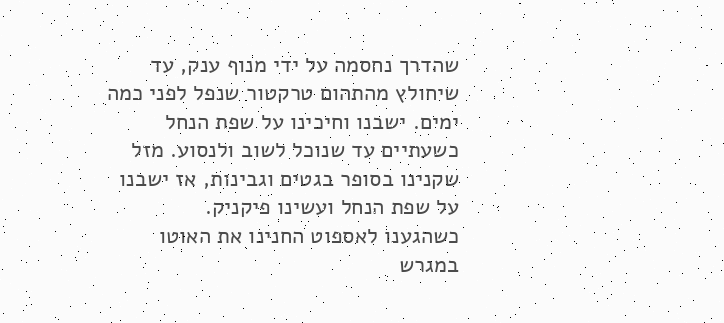שהדרך נחסמה על ידי מנוף ענק, עד שיחולץ מהתהום טרקטור שנפל לפני כמה ימים. ישבנו וחיכינו על שפת הנחל כשעתיים עד שנוכל לשוב ולנסוע. מזל שקנינו בסופר בגטים וגבינות, אז ישבנו על שפת הנחל ועשינו פיקניק.
כשהגענו לאספוט החנינו את האוטו במגרש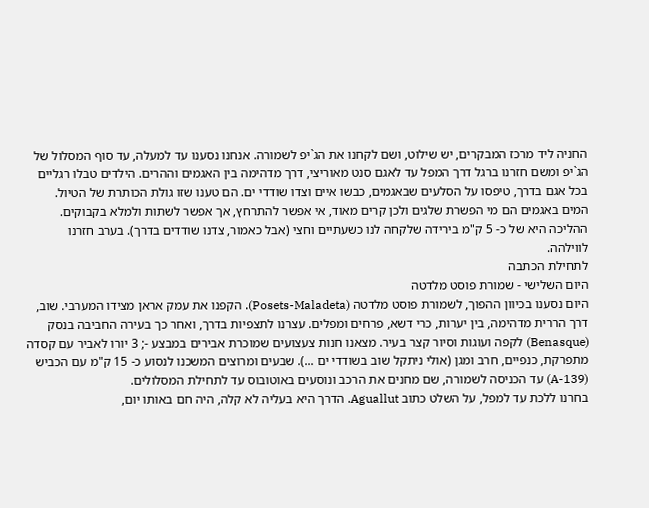החניה ליד מרכז המבקרים, יש שילוט, ושם לקחנו את הג`יפ לשמורה. אנחנו נסענו עד למעלה, עד סוף המסלול של הג`יפ ומשם חזרנו ברגל דרך המפל עד לאגם סנט מאוריצי, דרך מדהימה בין האגמים וההרים. הילדים טבלו רגליים בכל אגם בדרך, טיפסו על הסלעים שבאגמים, כבשו איים וצדו שודדי ים. הם טענו שזו גולת הכותרת של הטיול. המים באגמים הם מי הפשרת שלגים ולכן קרים מאוד, אי אפשר להתרחץ, אך אפשר לשתות ולמלא בקבוקים. ההליכה היא של כ- 5 ק"מ בירידה שלקחה לנו כשעתיים וחצי (אבל כאמור, צדנו שודדים בדרך). בערב חזרנו לווילהה.
לתחילת הכתבה
היום השלישי - שמורת פוסט מלדטה
היום נסענו בכיוון ההפוך, לשמורת פוסט מלדטה (Posets-Maladeta). הקפנו את עמק אראן מצידו המערבי. שוב, דרך הררית מדהימה, בין יערות, כרי דשא, פרחים ומפלים. עצרנו לתצפיות בדרך, ואחר כך בעירה החביבה בנסק (Benasque) לקפה ועוגות וסיור קצר בעיר. מצאנו חנות צעצועים שמוכרת אבירים במבצע -; 3 יורו לאביר עם קסדה מתפרקת, כנפיים, חרב ומגן (אולי ניתקל שוב בשודדי ים ...). שבעים ומרוצים המשכנו לנסוע כ- 15 ק"מ עם הכביש (A-139) עד הכניסה לשמורה, שם מחנים את הרכב ונוסעים באוטובוס עד לתחילת המסלולים.
בחרנו ללכת עד למפל, על השלט כתוב Aguallut. הדרך היא בעליה לא קלה, היה חם באותו יום,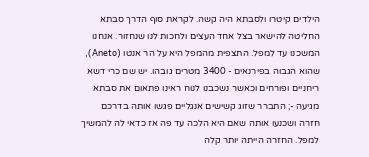הילדים קיטרו ולסבתא היה קשה. לקראת סוף הדרך סבתא החליטה להישאר בצל אחד העצים ולחכות לנו שנחזור. אנחנו המשכנו עד למפל. התצפית מהמפל היא על הר אנטו (Aneto), שהוא הגבוה בפירנאים - 3400 מטרים גובהו. יש שם כרי דשא ריחניים ופורחים וכאשר נשכבנו לנוח ראינו פתאום את סבתא מגיעה -; התברר שזוג קשישים אנגליים פגשו אותה בדרכם חזרה ושכנעו אותה שאם היא הלכה עד פה אז כדאי לה להמשיך למפל. החזרה הייתה יותר קלה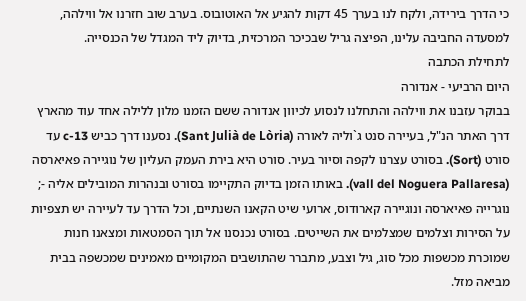כי הדרך בירידה, ולקח לנו בערך 45 דקות להגיע אל האוטובוס. בערב שוב חזרנו אל ווילהה, למסעדה החביבה עלינו, הפיצה גריל שבכיכר המרכזית, בדיוק ליד המגדל של הכנסייה.
לתחילת הכתבה
היום הרביעי - אנדורה
בבוקר עזבנו את ווילהה והתחלנו לנסוע לכיוון אנדורה ששם הזמנו מלון ללילה אחד עוד מהארץ דרך האתר הנ"ל, בעיירה סנט ג`וליה לאורה (Sant Julià de Lòria). נסענו דרך כביש c-13 עד סורט (Sort). בסורט עצרנו לקפה וסיור בעיר. סורט היא בירת העמק העליון של נוגיירה פאיארסה (vall del Noguera Pallaresa). באותו הזמן בדיוק התקיימו בסורט ובנהרות המובילים אליה -; נוגרייה פאיארסה ונוגיירה קארודוס, ארועי שיט הקאנו השנתיים, וכל הדרך עד לעיירה יש תצפיות על הסירות וצלמים שמצלמים את השייטים. בסורט נכנסנו אל תוך הסמטאות ומצאנו חנות שמוכרת מכשפות מכל סוג, גיל וצבע, מתברר שהתושבים המקומיים מאמינים שמכשפה בבית מביאה מזל.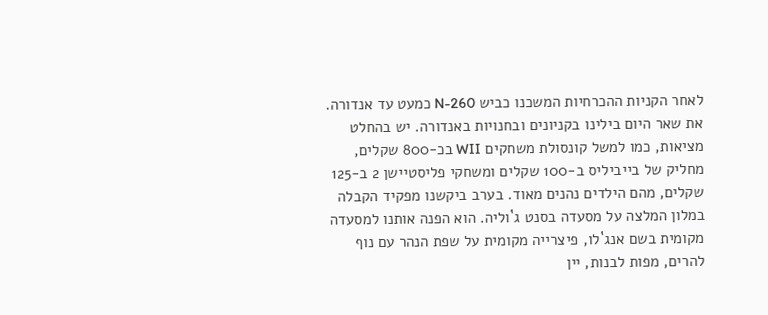לאחר הקניות ההכרחיות המשכנו כביש N-260 כמעט עד אנדורה. את שאר היום בילינו בקניונים ובחנויות באנדורה. יש בהחלט מציאות, כמו למשל קונסולת משחקים WII בכ-800 שקלים, מחליק של בייביליס ב-100 שקלים ומשחקי פליסטיישן 2 ב-125 שקלים, מהם הילדים נהנים מאוד. בערב ביקשנו מפקיד הקבלה במלון המלצה על מסעדה בסנט ג`וליה. הוא הפנה אותנו למסעדה מקומית בשם אנג`לו, פיצרייה מקומית על שפת הנהר עם נוף להרים, מפות לבנות, יין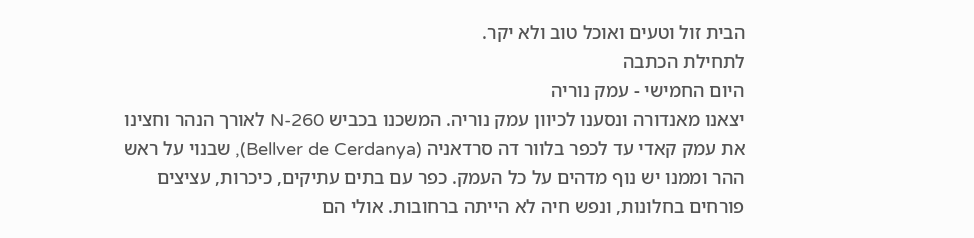הבית זול וטעים ואוכל טוב ולא יקר.
לתחילת הכתבה
היום החמישי - עמק נוריה
יצאנו מאנדורה ונסענו לכיוון עמק נוריה. המשכנו בכביש N-260 לאורך הנהר וחצינו את עמק קאדי עד לכפר בלוור דה סרדאניה (Bellver de Cerdanya), שבנוי על ראש ההר וממנו יש נוף מדהים על כל העמק. כפר עם בתים עתיקים, כיכרות, עציצים פורחים בחלונות, ונפש חיה לא הייתה ברחובות. אולי הם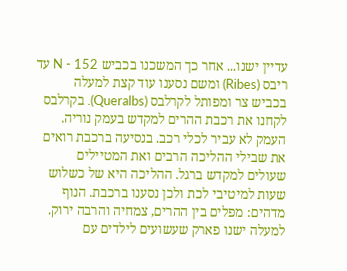עדיין ישנו... אחר כך המשכנו בכביש N - 152 עד ריבס (Ribes) ומשם נסענו עוד קצת למעלה בכביש צר ומפותל לקרלבס (Queralbs). בקרלבס לקחנו את רכבת ההרים למקדש בעמק נוריה. העמק לא עביר לכלי רכב. בנסיעה ברכבת רואים את שבילי ההליכה הרבים ואת המטיילים שעולים למקדש ברגל. ההליכה היא של כשלוש שעות למיטיבי לכת ולכן נסענו ברכבת. הנוף מדהים: מפלים בין ההרים, צמחיה והרבה ירוק. למעלה ישנו פארק שעשועים לילדים עם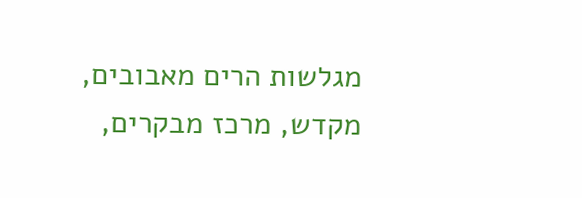מגלשות הרים מאבובים, מקדש, מרכז מבקרים,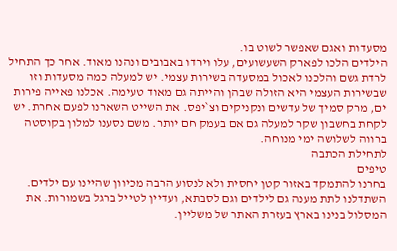מסעדות ואגם שאפשר לשוט בו.
הילדים הלכו לפארק השעשועים, עלו וירדו באבובים ונהנו מאוד. אחר כך התחיל לרדת גשם והלכנו לאכול במסעדה בשירות עצמי. יש למעלה כמה מסעדות וזו שבשירות העצמי היא הזולה שבהן והייתה גם מאוד טעימה. אכלנו פאייה פירות ים, מרק סמיך של עדשים ונקניקים וצ`יפס. את השייט השארנו לפעם אחרת. יש לקחת בחשבון שקר למעלה גם אם בעמק חם יותר. משם נסענו למלון בקוסטה ברווה לשלושה ימי מנוחה.
לתחילת הכתבה
טיפים
בחרנו להתמקד באזור קטן יחסית ולא לנסוע הרבה מכיוון שהיינו עם ילדים. השתדלנו לתת מענה גם לילדים וגם לסבתא, ועדיין לטייל ברגל בשמורות. את המסלול בנינו בארץ בעזרת האתר של משליין.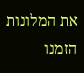את המלונות הזמנו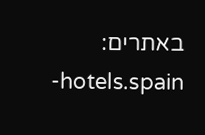באתרים: hotels.spain-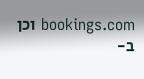bookings.com וכן ב-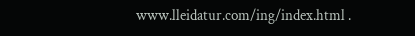www.lleidatur.com/ing/index.html .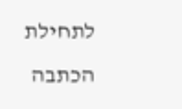לתחילת הכתבה